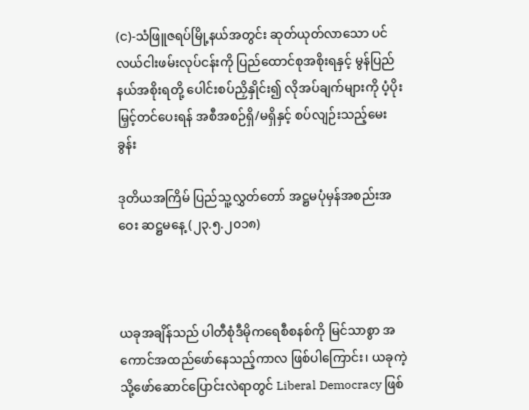(င)-သံဖြူဇရပ်မြို့နယ်အတွင်း ဆုတ်ယုတ်လာသော ပင်လယ်ငါးဖမ်းလုပ်ငန်းကို ပြည်ထောင်စုအစိုးရနှင့် မွန်ပြည်နယ်အစိုးရတို့ ပေါင်းစပ်ညှိနှိုင်း၍ လိုအပ်ချက်များကို ပံ့ပိုးမြှင့်တင်ပေးရန် အစီအစဉ်ရှိ/မရှိနှင့် စပ်လျဉ်းသည့်မေးခွန်း

ဒုတိယအကြိမ် ပြည်သူ့လွှတ်တော် အဋ္ဌမပုံမှန်အစည်းအဝေး ဆဋ္ဌမနေ့ (၂၃.၅.၂၀၁၈)



ယခုအချိန်သည် ပါတီစုံဒီမိုကရေစီစနစ်ကို မြင်သာစွာ အကောင်အထည်ဖော်နေသည့်ကာလ ဖြစ်ပါကြောင်း၊ ယခုကဲ့သို့ဖော်ဆောင်ပြောင်းလဲရာတွင် Liberal Democracy ဖြစ်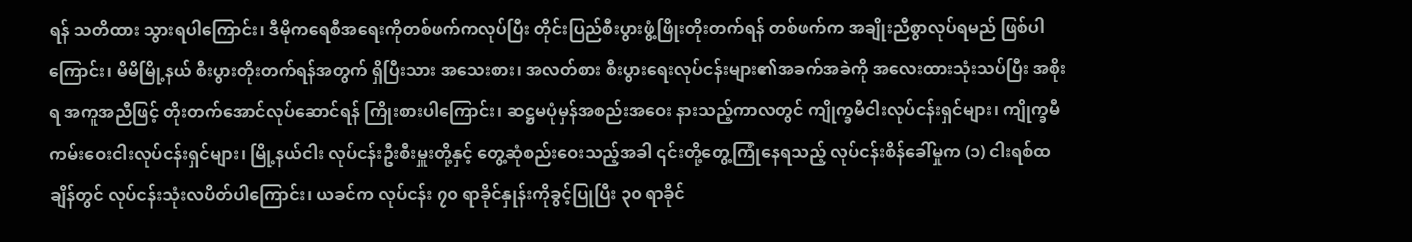ရန် သတိထား သွားရပါကြောင်း၊ ဒီမိုကရေစီအရေးကိုတစ်ဖက်ကလုပ်ပြီး တိုင်းပြည်စီးပွားဖွံ့ဖြိုးတိုးတက်ရန် တစ်ဖက်က အချိုးညီစွာလုပ်ရမည် ဖြစ်ပါကြောင်း၊ မိမိမြို့နယ် စီးပွားတိုးတက်ရန်အတွက် ရှိပြီးသား အသေးစား၊ အလတ်စား စီးပွားရေးလုပ်ငန်းများ၏အခက်အခဲကို အလေးထားသုံးသပ်ပြီး အစိုးရ အကူအညီဖြင့် တိုးတက်အောင်လုပ်ဆောင်ရန် ကြိုးစားပါကြောင်း၊ ဆဋ္ဌမပုံမှန်အစည်းအဝေး နားသည့်ကာလတွင် ကျိုက္ခမီငါးလုပ်ငန်းရှင်များ၊ ကျိုက္ခမီကမ်းဝေးငါးလုပ်ငန်းရှင်များ၊ မြို့နယ်ငါး လုပ်ငန်းဦးစီးမှူးတို့နှင့် တွေ့ဆုံစည်းဝေးသည့်အခါ ၎င်းတို့တွေ့ကြုံနေရသည့် လုပ်ငန်းစိန်ခေါ်မှုက (၁) ငါးရစ်ထချိန်တွင် လုပ်ငန်းသုံးလပိတ်ပါကြောင်း၊ ယခင်က လုပ်ငန်း ၇၀ ရာခိုင်နှုန်းကိုခွင့်ပြုပြီး ၃၀ ရာခိုင်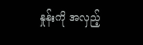နှုန်းကို အလှည့်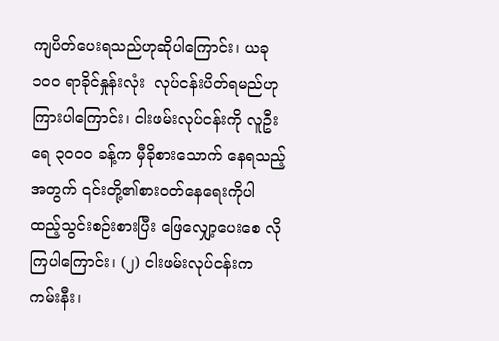ကျပိတ်ပေးရသည်ဟုဆိုပါကြောင်း၊ ယခု ၁၀၀ ရာခိုင်နှုန်းလုံး  လုပ်ငန်းပိတ်ရမည်ဟု ကြားပါကြောင်း၊ ငါးဖမ်းလုပ်ငန်းကို လူဦးရေ ၃၀၀၀ ခန့်က မှီခိုစားသောက် နေရသည့်အတွက် ၎င်းတို့၏စားဝတ်နေရေးကိုပါ ထည့်သွင်းစဉ်းစားပြီး ဖြေလျှော့ပေးစေ လိုကြပါကြောင်း၊ (၂) ငါးဖမ်းလုပ်ငန်းက ကမ်းနီး၊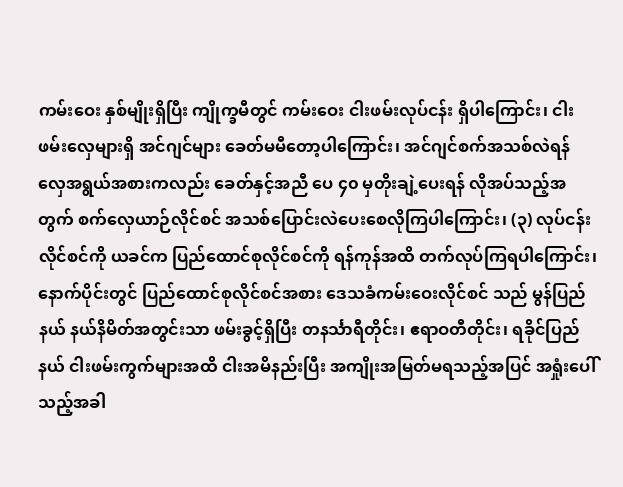ကမ်းဝေး နှစ်မျိုးရှိပြီး ကျိုက္ခမီတွင် ကမ်းဝေး ငါးဖမ်းလုပ်ငန်း ရှိပါကြောင်း၊ ငါးဖမ်းလှေများရှိ အင်ဂျင်များ ခေတ်မမီတော့ပါကြောင်း၊ အင်ဂျင်စက်အသစ်လဲရန် လှေအရွယ်အစားကလည်း ခေတ်နှင့်အညီ ပေ ၄၀ မှတိုးချဲ့ပေးရန် လိုအပ်သည့်အတွက် စက်လှေယာဉ်လိုင်စင် အသစ်ပြောင်းလဲပေးစေလိုကြပါကြောင်း၊ (၃) လုပ်ငန်းလိုင်စင်ကို ယခင်က ပြည်ထောင်စုလိုင်စင်ကို ရန်ကုန်အထိ တက်လုပ်ကြရပါကြောင်း၊ နောက်ပိုင်းတွင် ပြည်ထောင်စုလိုင်စင်အစား ဒေသခံကမ်းဝေးလိုင်စင် သည် မွန်ပြည်နယ် နယ်နိမိတ်အတွင်းသာ ဖမ်းခွင့်ရှိပြီး တနင်္သာရီတိုင်း၊ ဧရာဝတီတိုင်း၊ ရခိုင်ပြည်နယ် ငါးဖမ်းကွက်များအထိ ငါးအမိနည်းပြီး အကျိုးအမြတ်မရသည့်အပြင် အရှုံးပေါ်သည့်အခါ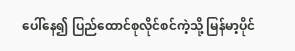ပေါ်နေ၍ ပြည်ထောင်စုလိုင်စင်ကဲ့သို့ မြန်မာ့ပိုင်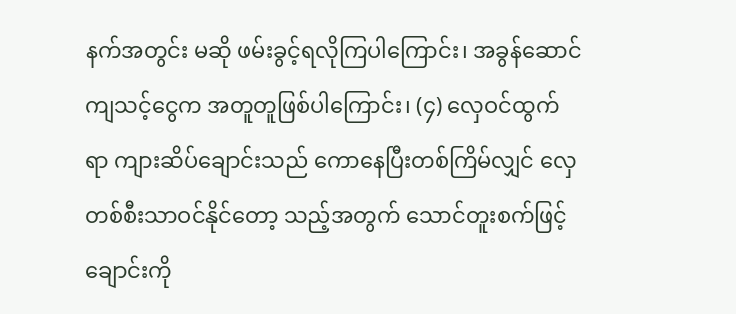နက်အတွင်း မဆို ဖမ်းခွင့်ရလိုကြပါကြောင်း၊ အခွန်ဆောင်ကျသင့်ငွေက အတူတူဖြစ်ပါကြောင်း၊ (၄) လှေဝင်ထွက်ရာ ကျားဆိပ်ချောင်းသည် ကောနေပြီးတစ်ကြိမ်လျှင် လှေတစ်စီးသာဝင်နိုင်တော့ သည့်အတွက် သောင်တူးစက်ဖြင့်ချောင်းကို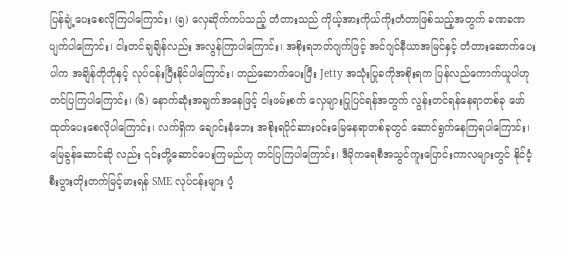ပြန်ချဲ့ပေးစေလိုကြပါကြောင်း၊ (၅) လှေဆိုက်ကပ်သည့် တံတားသည် ကိုယ့်အားကိုယ်ကိုးတံတာဖြစ်သည့်အတွက် ခဏခဏပျက်ပါကြောင်း၊ ငါးတင်ချချိန်လည်း အလွန်ကြာပါကြောင်း၊ အစိုးရဘတ်ဂျက်ဖြင့် အင်ဂျင်နီယာအမြင်နှင့် တံတားဆောက်ပေးပါက အချိန်တိုတိုနှင့်‌ လုပ်ငန်းပြီးနိုင်ပါကြောင်း၊ တည်ဆောက်ပေးပြီး Jetty အသုံးပြုခကိုအစိုးရက ပြန်လည်ကောက်ယူပါဟု တင်ပြကြပါကြောင်း၊ (၆) နောက်ဆုံးအချက်အနေဖြင့် ငါးဖမ်းစက် လှေများပြုပြင်ရန်အတွက် လွန်းတင်ရန်နေရာတစ်ခု ဖော်ထုတ်ပေးစေလိုပါကြောင်း၊ လက်ရှိက ချောင်းနံဘေး အစိုးရပိုင်ဆားဝင်းမြေနေရာတစ်ခုတွင် ဆောင်ရွက်နေကြရပါကြောင်း၊ မြေခွန်ဆောင်ဆို လည်း ၎င်းတို့ဆောင်ပေးကြမည်ဟု တင်ပြကြပါကြောင်း၊ ဒီမိုကရေစီအသွင်ကူးပြောင်းကာလများတွင် နိုင်ငံ့စီးပွားတိုးတက်မြင့်မားရန် SME လုပ်ငန်းများ ပံ့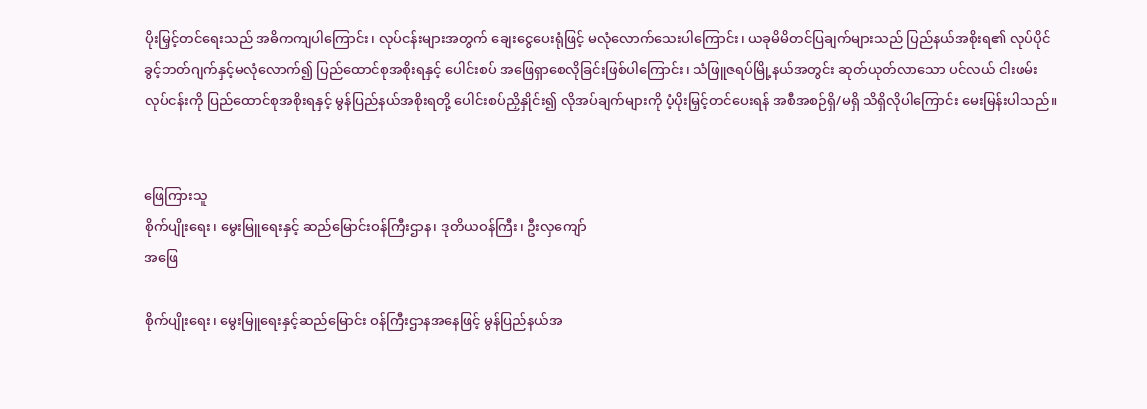ပိုးမြှင့်တင်ရေးသည် အဓိကကျပါကြောင်း၊ လုပ်ငန်းများအတွက် ချေးငွေပေးရုံဖြင့် မလုံလောက်သေးပါကြောင်း၊ ယခုမိမိတင်ပြချက်များသည် ပြည်နယ်အစိုးရ၏ လုပ်ပိုင်ခွင့်ဘတ်ဂျက်နှင့်မလုံလောက်၍ ပြည်ထောင်စုအစိုးရနှင့်‌ ပေါင်းစပ် အဖြေရှာစေလိုခြင်းဖြစ်ပါကြောင်း၊ သံဖြူဇရပ်မြို့နယ်အတွင်း ဆုတ်ယုတ်လာသော ပင်လယ် ငါးဖမ်းလုပ်ငန်းကို ပြည်ထောင်စုအစိုးရနှင့် မွန်ပြည်နယ်အစိုးရတို့ ပေါင်းစပ်ညှိနှိုင်း၍ လိုအပ်ချက်များကို ပံ့ပိုးမြှင့်တင်ပေးရန် အစီအစဉ်ရှိ/မရှိ သိရှိလိုပါကြောင်း မေးမြန်းပါသည်။


ဖြေကြားသူ
စိုက်ပျိုးရေး၊ မွေးမြူရေးနှင့် ဆည်မြောင်းဝန်ကြီးဌာန၊ ဒုတိယဝန်ကြီး၊ ဦးလှကျော်
အဖြေ

စိုက်ပျိုးရေး၊ မွေးမြူရေးနှင့်ဆည်မြောင်း ဝန်ကြီးဌာနအနေဖြင့် မွန်ပြည်နယ်အ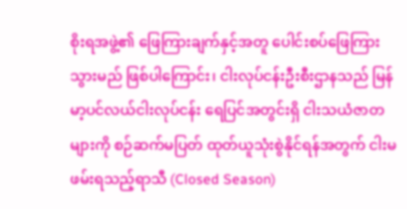စိုးရအဖွဲ့၏ ဖြေကြားချက်နှင့်အတူ ပေါင်းစပ်ဖြေကြားသွားမည် ဖြစ်ပါကြောင်း၊ ငါးလုပ်ငန်းဦးစီးဌာနသည် မြန်မာ့ပင်လယ်ငါးလုပ်ငန်း ရေပြင်အတွင်းရှိ ငါးသယံဇာတများကို စဉ်ဆက်မပြတ် ထုတ်ယူသုံးစွဲနိုင်ရန်အတွက် ငါးမဖမ်းရသည့်ရာသီ (Closed Season)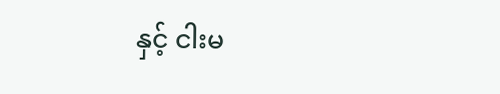နှင့် ငါးမ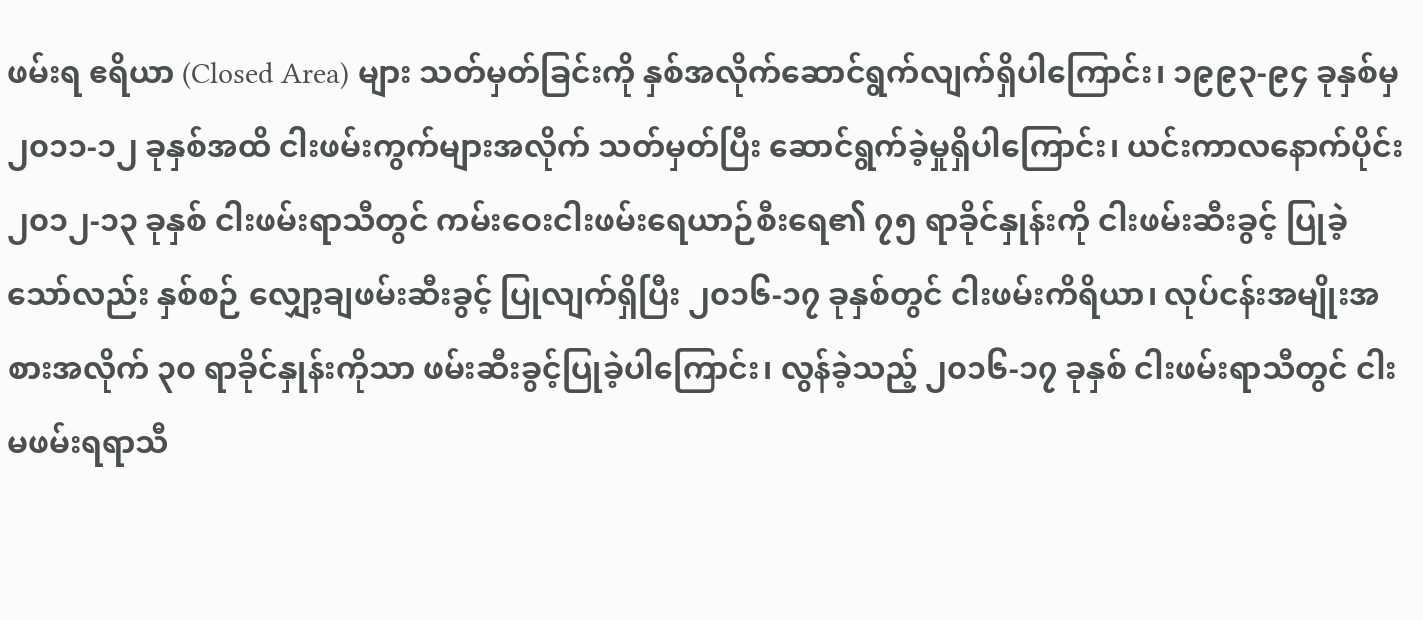ဖမ်းရ ဧရိယာ (Closed Area) များ သတ်မှတ်ခြင်းကို နှစ်အလိုက်ဆောင်ရွက်လျက်ရှိပါကြောင်း၊ ၁၉၉၃-၉၄ ခုနှစ်မှ ၂၀၁၁-၁၂ ခုနှစ်အထိ ငါးဖမ်းကွက်များအလိုက် သတ်မှတ်ပြီး ဆောင်ရွက်ခဲ့မှုရှိပါကြောင်း၊ ယင်းကာလနောက်ပိုင်း ၂၀၁၂-၁၃ ခုနှစ် ငါးဖမ်းရာသီတွင် ကမ်းဝေးငါးဖမ်းရေယာဉ်စီးရေ၏ ၇၅ ရာခိုင်နှုန်းကို ငါးဖမ်းဆီးခွင့် ပြုခဲ့သော်လည်း နှစ်စဉ် လျှော့ချဖမ်းဆီးခွင့် ပြုလျက်ရှိပြီး ၂၀၁၆-၁၇ ခုနှစ်တွင် ငါးဖမ်းကိရိယာ၊ လုပ်ငန်းအမျိုးအစားအလိုက် ၃၀ ရာခိုင်နှုန်းကိုသာ ဖမ်းဆီးခွင့်ပြုခဲ့ပါကြောင်း၊ လွန်ခဲ့သည့် ၂၀၁၆-၁၇ ခုနှစ် ငါးဖမ်းရာသီတွင် ငါးမဖမ်းရရာသီ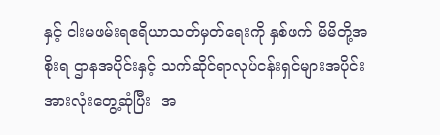နှင့် ငါးမဖမ်းရဧရိယာသတ်မှတ်ရေးကို နှစ်ဖက် မိမိတို့အစိုးရ ဌာနအပိုင်းနှင့် သက်ဆိုင်ရာလုပ်ငန်းရှင်များအပိုင်း အားလုံးတွေ့ဆုံပြီး  အ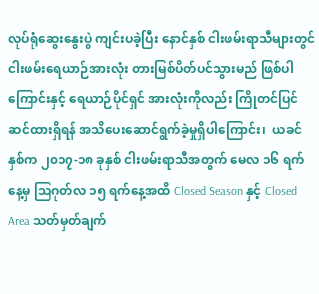လုပ်ရုံဆွေးနွေးပွဲ ကျင်းပခဲ့ပြီး နောင်နှစ် ငါးဖမ်းရာသီများတွင် ငါးဖမ်းရေယာဉ်အားလုံး တားမြစ်ပိတ်ပင်သွားမည် ဖြစ်ပါကြောင်းနှင့် ရေယာဉ်ပိုင်ရှင် အားလုံးကိုလည်း ကြိုတင်ပြင်ဆင်ထားရှိရန် အသိပေးဆောင်ရွက်ခဲ့မှုရှိပါကြောင်း၊  ယခင်နှစ်က ၂၀၁၇-၁၈ ခုနှစ် ငါးဖမ်းရာသီအတွက် မေလ ၁၆ ရက်နေ့မှ သြဂုတ်လ ၁၅ ရက်နေ့အထိ Closed Season နှင့် Closed Area သတ်မှတ်ချက်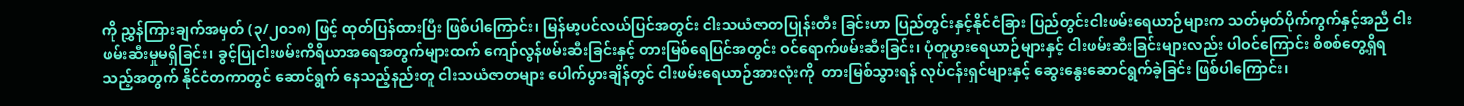ကို ညွှန်ကြားချက်အမှတ် (၃/၂၀၁၈) ဖြင့် ထုတ်ပြန်ထားပြီး ဖြစ်ပါကြောင်း၊ မြန်မာ့ပင်လယ်ပြင်အတွင်း ငါးသယံဇာတပြုန်းတီး ခြင်းဟာ ပြည်တွင်းနှင့်နိုင်ငံခြား ပြည်တွင်းငါးဖမ်းရေယာဉ်များက သတ်မှတ်ပိုက်ကွက်နှင့်အညီ ငါးဖမ်းဆီးမှုမရှိခြင်း၊ ခွင့်ပြုငါးဖမ်းကိရိယာအရေအတွက်များထက် ကျော်လွန်ဖမ်းဆီးခြင်းနှင့် တားမြစ်ရေပြင်အတွင်း ဝင်ရောက်ဖမ်းဆီးခြင်း၊ ပုံတူပွားရေယာဉ်များနှင့် ငါးဖမ်းဆီးခြင်းများလည်း ပါဝင်ကြောင်း စိစစ်တွေ့ရှိရသည့်အတွက် နိုင်ငံတကာတွင် ဆောင်ရွက် နေသည့်နည်းတူ ငါးသယံဇာတများ ပေါက်ပွားချိန်တွင် ငါးဖမ်းရေယာဉ်အားလုံးကို  တားမြစ်သွားရန် လုပ်ငန်းရှင်များနှင့် ဆွေးနွေးဆောင်ရွက်ခဲ့ခြင်း ဖြစ်ပါကြောင်း၊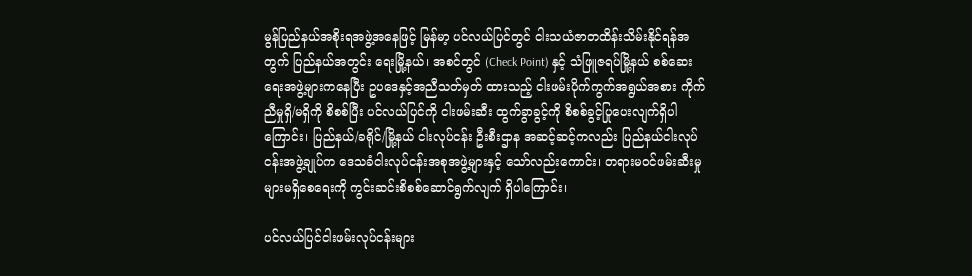မွန်ပြည်နယ်အစိုးရအဖွဲ့အနေဖြင့် မြန်မာ့ ပင်လယ်ပြင်တွင် ငါးသယံဇာတထိန်းသိမ်းနိုင်ရန်အတွက် ပြည်နယ်အတွင်း ရေးမြို့နယ်၊ အစင်တွင် (Check Point) နှင့် သံဖြူဇရပ်မြို့နယ် စစ်ဆေးရေးအဖွဲ့များကနေပြီး ဥပဒေနှင့်အညီသတ်မှတ် ထားသည့် ငါးဖမ်းပိုက်ကွက်အရွယ်အစား ကိုက်ညီမှုရှိ/မရှိကို စိစစ်ပြီး ပင်လယ်ပြင်ကို ငါးဖမ်းဆီး ထွက်ခွာခွင့်ကို စိစစ်ခွင့်‌ပြုပေးလျက်ရှိပါကြောင်း၊ ပြည်နယ်/ခရိုင်/မြို့နယ် ငါးလုပ်ငန်း ဦးစီးဌာန အဆင့်ဆင့်ကလည်း ပြည်နယ်ငါးလုပ်ငန်းအဖွဲ့ချုပ်က ဒေသခံငါးလုပ်ငန်းအစုအဖွဲ့များနှင့် သော်လည်းကောင်း၊ တရားမဝင်ဖမ်းဆီးမှုများမရှိစေရေးကို ကွင်းဆင်းစိစစ်ဆောင်ရွက်လျက် ရှိပါကြောင်း၊

ပင်လယ်ပြင်ငါးဖမ်းလုပ်ငန်းများ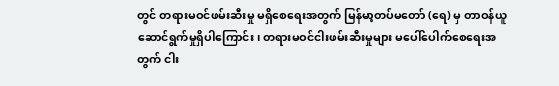တွင် တရားမဝင်ဖမ်းဆီးမှု မရှိစေရေးအတွက် မြန်မာ့တပ်မတော် (ရေ) မှ တာဝန်ယူဆောင်ရွက်မှုရှိပါကြောင်း၊ တရားမဝင်ငါးဖမ်းဆီးမှုများ မပေါ်ပေါက်စေရေးအတွက် ငါး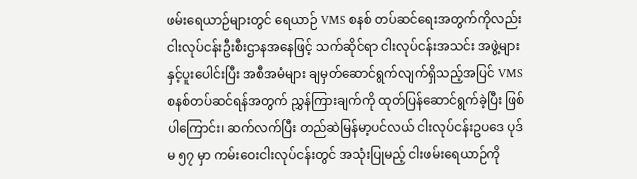ဖမ်းရေယာဉ်များတွင် ရေယာဉ် VMS စနစ် တပ်ဆင်ရေးအတွက်ကိုလည်း  ငါးလုပ်ငန်းဦးစီးဌာနအနေဖြင့် သက်ဆိုင်ရာ ငါးလုပ်ငန်းအသင်း အဖွဲ့များနှင့်ပူးပေါင်းပြီး အစီအမံများ ချမှတ်ဆောင်ရွက်လျက်ရှိသည့်အပြင် VMS စနစ်တပ်ဆင်ရန်အတွက် ညွှန်ကြားချက်ကို ထုတ်ပြန်ဆောင်ရွက်ခဲ့ပြီး ဖြစ်ပါကြောင်း၊ ဆက်လက်ပြီး တည်ဆဲမြန်မာ့ပင်လယ် ငါးလုပ်ငန်းဥပဒေ ပုဒ်မ ၅၇ မှာ ကမ်းဝေးငါးလုပ်ငန်းတွင် အသုံးပြုမည့် ငါးဖမ်းရေယာဉ်ကို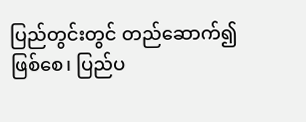ပြည်တွင်းတွင် တည်ဆောက်၍ဖြစ်စေ၊ ပြည်ပ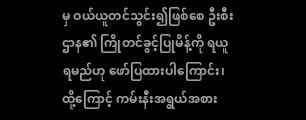မှ ဝယ်ယူတင်သွင်း၍ဖြစ်စေ ဦးစီးဌာန၏ ကြိုတင်ခွင့်ပြုမိန့်ကို ရယူရမည်ဟု ဖော်ပြထားပါကြောင်း၊ ထို့ကြောင့် ကမ်းနီးအရွယ်အစား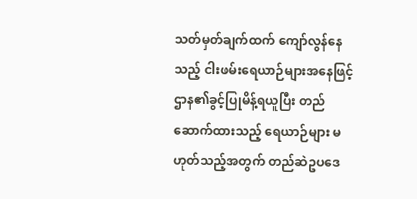သတ်မှတ်ချက်ထက် ကျော်လွန်နေသည့် ငါးဖမ်းရေယာဉ်များအနေဖြင့် ဌာန၏ခွင့်ပြုမိန့်ရယူပြီး တည်ဆောက်ထားသည့် ရေယာဉ်များ မဟုတ်သည့်အတွက် တည်ဆဲဥပဒေ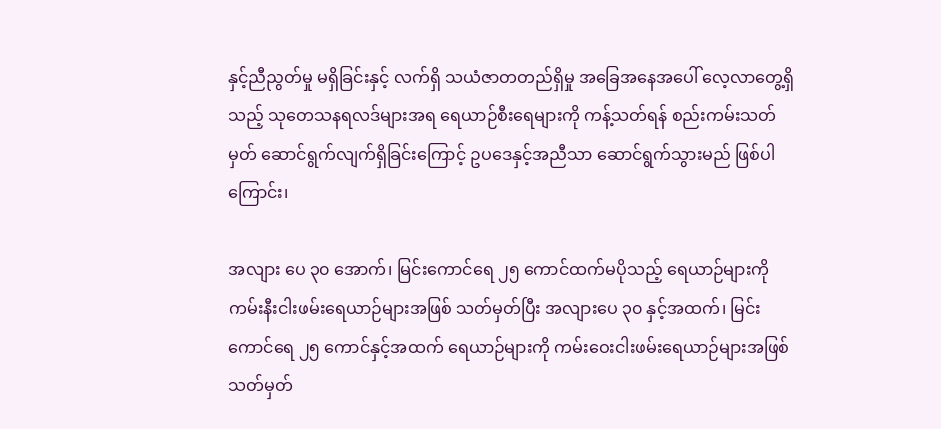နှင့်ညီညွတ်မှု မရှိခြင်းနှင့် လက်ရှိ သယံဇာတတည်ရှိမှု အခြေအနေအပေါ် လေ့လာတွေ့ရှိသည့် သုတေသနရလဒ်များအရ ရေယာဉ်စီးရေများကို ကန့်သတ်ရန် စည်းကမ်းသတ်မှတ် ဆောင်ရွက်လျက်ရှိခြင်းကြောင့် ဥပဒေနှင့်အညီသာ ဆောင်ရွက်သွားမည် ဖြစ်ပါကြောင်း၊

အလျား ပေ ၃၀ အောက်၊ မြင်းကောင်ရေ ၂၅ ကောင်ထက်မပိုသည့် ရေယာဉ်များကို ကမ်းနီးငါးဖမ်းရေယာဉ်များအဖြစ် သတ်မှတ်ပြီး အလျားပေ ၃၀ နှင့်အထက်၊ မြင်းကောင်ရေ ၂၅ ကောင်နှင့်အထက် ရေယာဉ်များကို ကမ်းဝေးငါးဖမ်းရေယာဉ်များအဖြစ် သတ်မှတ်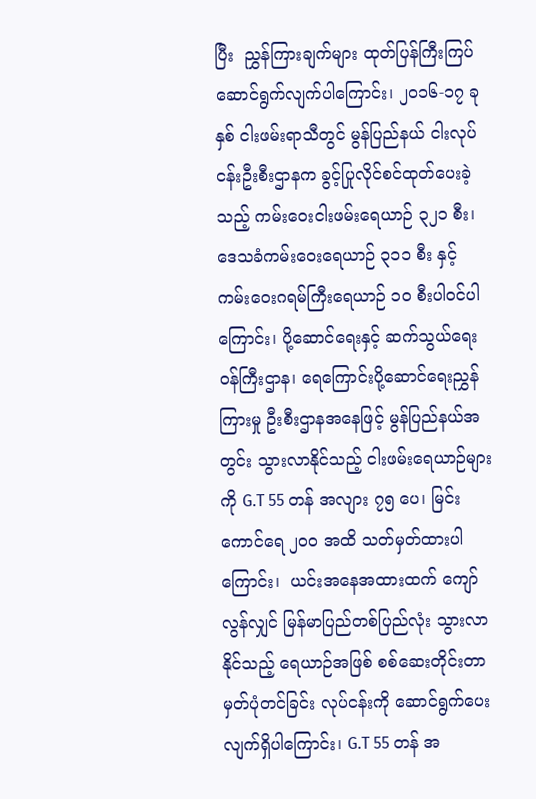ပြီး  ညွှန်ကြားချက်များ ထုတ်ပြန်ကြီးကြပ် ဆောင်ရွက်လျက်ပါကြောင်း၊ ၂၀၁၆-၁၇ ခုနှစ် ငါးဖမ်းရာသီတွင် မွန်ပြည်နယ် ငါးလုပ်ငန်းဦးစီးဌာနက ခွင့်ပြုလိုင်စင်ထုတ်ပေးခဲ့သည့် ကမ်းဝေးငါးဖမ်းရေယာဉ် ၃၂၁ စီး၊ ဒေသခံကမ်းဝေးရေယာဉ် ၃၁၁ စီး နှင့် ကမ်းဝေးဂရမ်ကြီးရေယာဉ် ၁၀ စီးပါဝင်ပါကြောင်း၊ ပို့ဆောင်ရေးနှင့် ဆက်သွယ်ရေးဝန်ကြီးဌာန၊ ရေကြောင်းပို့ဆောင်ရေးညွှန်ကြားမှု ဦးစီးဌာနအနေဖြင့် မွန်ပြည်နယ်အတွင်း သွားလာနိုင်သည့် ငါးဖမ်းရေယာဉ်များကို G.T 55 တန် အလျား ၇၅ ပေ၊ မြင်းကောင်ရေ ၂၀၀ အထိ သတ်မှတ်ထားပါကြောင်း၊  ယင်းအနေအထားထက် ကျော်လွန်လျှင် မြန်မာပြည်တစ်ပြည်လုံး သွားလာနိုင်သည့် ရေယာဉ်အဖြစ် စစ်ဆေးတိုင်းတာမှတ်ပုံတင်ခြင်း လုပ်ငန်းကို ဆောင်ရွက်ပေးလျက်ရှိပါကြောင်း၊ G.T 55 တန် အ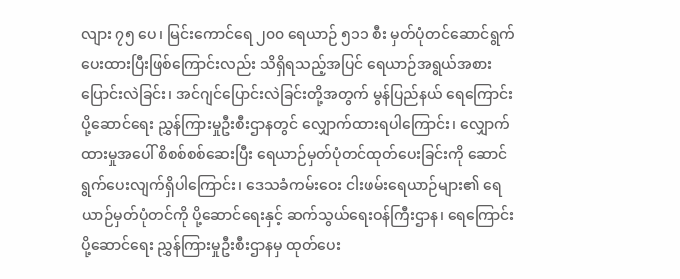လျား ၇၅ ပေ၊ မြင်းကောင်ရေ ၂၀၀ ရေယာဉ် ၅၁၁ စီး မှတ်ပုံတင်ဆောင်ရွက်ပေးထားပြီးဖြစ်ကြောင်းလည်း သိရှိရသည့်အပြင် ရေယာဉ်အရွယ်အစားပြောင်းလဲခြင်း၊ အင်ဂျင်ပြောင်းလဲခြင်းတို့အတွက် မွန်ပြည်နယ် ရေကြောင်းပို့ဆောင်ရေး ညွှန်ကြားမှုဦးစီးဌာနတွင် လျှောက်ထားရပါကြောင်း၊ လျှောက်ထားမှုအပေါ် စိစစ်စစ်ဆေးပြီး ရေယာဉ်မှတ်ပုံတင်ထုတ်ပေးခြင်းကို ဆောင်ရွက်ပေးလျက်ရှိပါကြောင်း၊ ဒေသခံကမ်းဝေး ငါးဖမ်းရေယာဉ်များ၏ ရေယာဉ်မှတ်ပုံတင်ကို ပို့ဆောင်ရေးနှင့် ဆက်သွယ်ရေးဝန်ကြီးဌာန၊ ရေကြောင်းပို့ဆောင်ရေး ညွှန်ကြားမှုဦးစီးဌာနမှ ထုတ်ပေး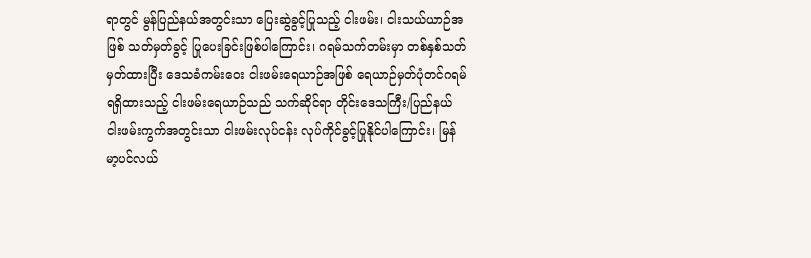ရာတွင် မွန်ပြည်နယ်အတွင်းသာ ပြေးဆွဲခွင့်ပြုသည့် ငါးဖမ်း၊ ငါးသယ်ယာဉ်အဖြစ် သတ်မှတ်ခွင့် ပြုပေးခြင်းဖြစ်ပါကြောင်း၊ ဂရမ်သက်တမ်းမှာ တစ်နှစ်သတ်မှတ်ထားပြီး ဒေသခံကမ်းဝေး ငါးဖမ်းရေယာဉ်အဖြစ် ရေယာဉ်မှတ်ပုံတင်ဂရမ် ရရှိထားသည့် ငါးဖမ်းရေယာဉ်သည် သက်ဆိုင်ရာ တိုင်းဒေသကြီး/ပြည်နယ် ငါးဖမ်းကွက်အတွင်းသာ ငါးဖမ်းလုပ်ငန်း လုပ်ကိုင်ခွင့်ပြုနိုင်ပါကြောင်း၊ မြန်မာ့ပင်လယ်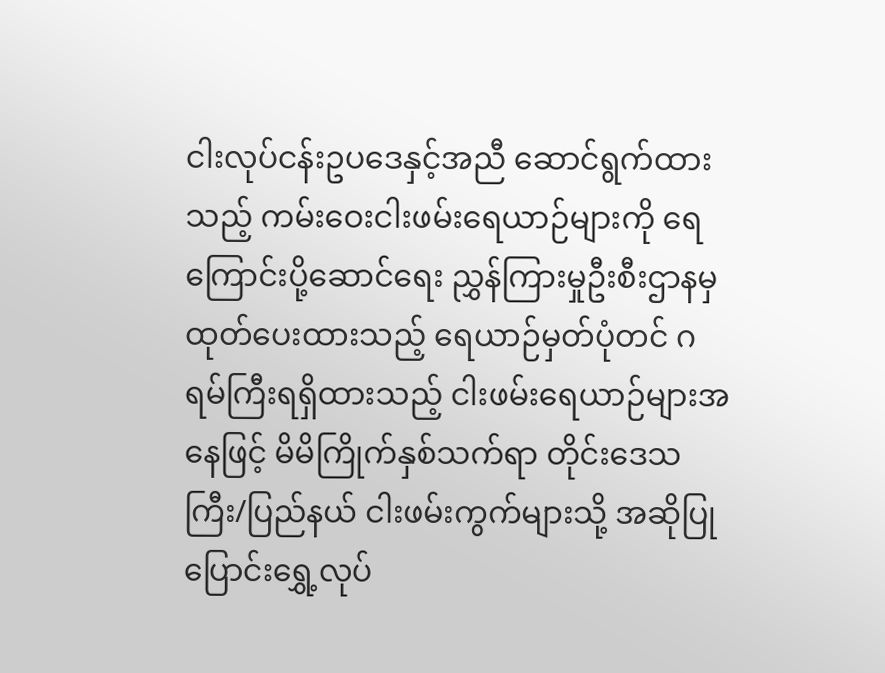ငါးလုပ်ငန်းဥပဒေနှင့်အညီ ဆောင်ရွက်ထားသည့် ကမ်းဝေးငါးဖမ်းရေယာဉ်များကို ရေကြောင်းပို့ဆောင်ရေး ညွှန်ကြားမှုဦးစီးဌာနမှ ထုတ်ပေးထားသည့် ရေယာဉ်မှတ်ပုံတင် ဂရမ်ကြီးရရှိထားသည့် ငါးဖမ်းရေယာဉ်များအနေဖြင့် မိမိကြိုက်နှစ်သက်ရာ တိုင်းဒေသကြီး/ပြည်နယ် ငါးဖမ်းကွက်များသို့ အဆိုပြုပြောင်းရွှေ့လုပ်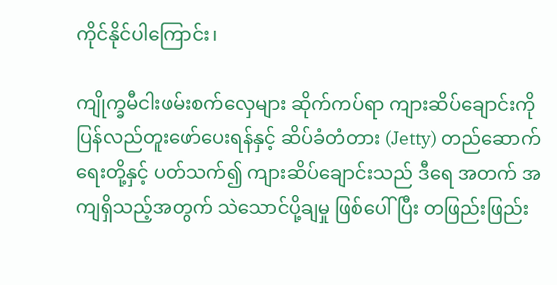ကိုင်နိုင်ပါကြောင်း၊

ကျိုက္ခမီငါးဖမ်းစက်လှေများ ဆိုက်ကပ်ရာ ကျားဆိပ်ချောင်းကို ပြန်လည်တူးဖော်ပေးရန်နှင့် ဆိပ်ခံတံတား (Jetty) တည်ဆောက်ရေးတို့နှင့် ပတ်သက်၍ ကျားဆိပ်ချောင်းသည် ဒီရေ အတက် အကျရှိသည့်အတွက် သဲသောင်ပို့ချမှု ဖြစ်ပေါ်ပြီး တဖြည်းဖြည်း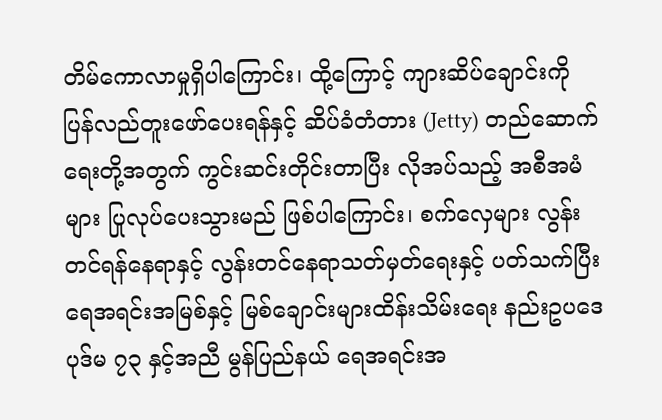တိမ်ကောလာမှုရှိပါကြောင်း၊ ထို့ကြောင့် ကျားဆိပ်ချောင်းကို ပြန်လည်တူးဖော်ပေးရန်နှင့် ဆိပ်ခံတံတား (Jetty) တည်ဆောက် ရေးတို့အတွက် ကွင်းဆင်းတိုင်းတာပြီး လိုအပ်သည့် အစီအမံများ ပြုလုပ်ပေးသွားမည် ဖြစ်ပါကြောင်း၊ စက်လှေများ လွန်းတင်ရန်နေရာနှင့် လွန်းတင်နေရာသတ်မှတ်ရေးနှင့် ပတ်သက်ပြီး ရေအရင်းအမြစ်နှင့် မြစ်ချောင်းများထိန်းသိမ်းရေး နည်းဥပဒေပုဒ်မ ၇၃ နှင့်အညီ မွန်ပြည်နယ် ရေအရင်းအ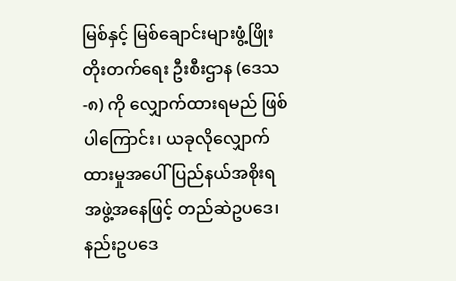မြစ်နှင့် မြစ်ချောင်းများဖွံ့ဖြိုးတိုးတက်ရေး ဦးစီးဌာန (ဒေသ-၈) ကို လျှောက်ထားရမည် ဖြစ်ပါကြောင်း၊ ယခုလိုလျှောက်ထားမှုအပေါ် ပြည်နယ်အစိုးရ အဖွဲ့အနေဖြင့် တည်ဆဲဥပဒေ၊ နည်းဥပဒေ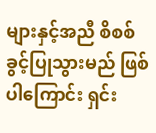များနှင့်အညီ စိစစ်ခွင့်ပြုသွားမည် ဖြစ်ပါကြောင်း ရှင်း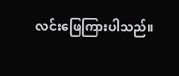လင်းဖြေကြားပါသည်။